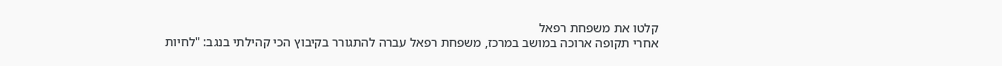קלטו את משפחת רפאל
אחרי תקופה ארוכה במושב במרכז, משפחת רפאל עברה להתגורר בקיבוץ הכי קהילתי בנגב: "לחיות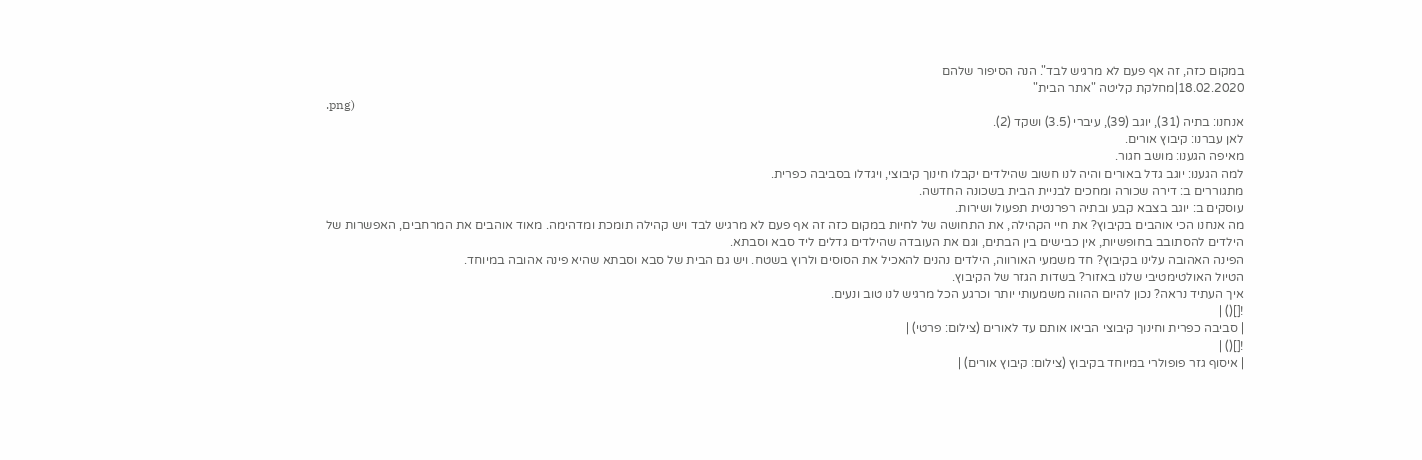במקום כזה, זה אף פעם לא מרגיש לבד". הנה הסיפור שלהם
18.02.2020|מחלקת קליטה "אתר הבית"
.png)
אנחנו: בתיה (31), יוגב (39), עיברי (3.5) ושקד (2).
לאן עברנו: קיבוץ אורים.
מאיפה הגענו: מושב חגור.
למה הגענו: יוגב גדל באורים והיה לנו חשוב שהילדים יקבלו חינוך קיבוצי, ויגדלו בסביבה כפרית.
מתגוררים ב: דירה שכורה ומחכים לבניית הבית בשכונה החדשה.
עוסקים ב: יוגב בצבא קבע ובתיה רפרנטית תפעול ושירות.
מה אנחנו הכי אוהבים בקיבוץ? את חיי הקהילה, את התחושה של לחיות במקום כזה זה אף פעם לא מרגיש לבד ויש קהילה תומכת ומדהימה. מאוד אוהבים את המרחבים, האפשרות של הילדים להסתובב בחופשיות, אין כבישים בין הבתים, וגם את העובדה שהילדים גדלים ליד סבא וסבתא.
הפינה האהובה עלינו בקיבוץ? חד משמעי האורווה, הילדים נהנים להאכיל את הסוסים ולרוץ בשטח. ויש גם הבית של סבא וסבתא שהיא פינה אהובה במיוחד.
הטיול האולטימטיבי שלנו באזור? בשדות הגזר של הקיבוץ.
איך העתיד נראה? נכון להיום ההווה משמעותי יותר וכרגע הכל מרגיש לנו טוב ונעים.
![]() |
| סביבה כפרית וחינוך קיבוצי הביאו אותם עד לאורים (צילום: פרטי) |
![]() |
| איסוף גזר פופולרי במיוחד בקיבוץ (צילום: קיבוץ אורים) |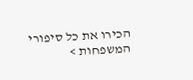הכירו את כל סיפורי המשפחות >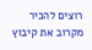רוצים להכיר מקרוב את קיבוץ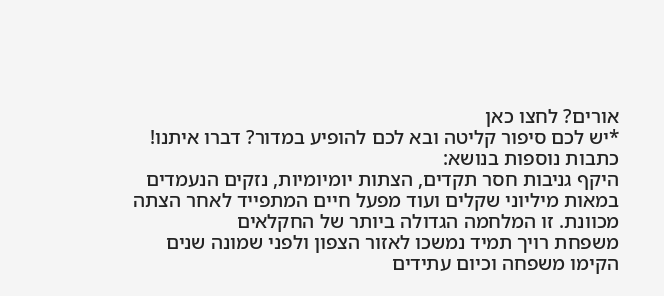אורים? לחצו כאן
*יש לכם סיפור קליטה ובא לכם להופיע במדור? דברו איתנו!
כתבות נוספות בנושא:
היקף גניבות חסר תקדים, הצתות יומיומיות, נזקים הנעמדים במאות מיליוני שקלים ועוד מפעל חיים המתפייד לאחר הצתה מכוונת. זו המלחמה הגדולה ביותר של החקלאים
משפחת רויך תמיד נמשכו לאזור הצפון ולפני שמונה שנים הקימו משפחה וכיום עתידים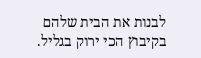לבנות את הבית שלהם בקיבוץ הכי ירוק בגליל.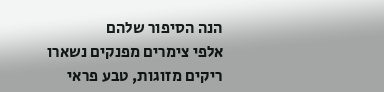הנה הסיפור שלהם
אלפי צימרים מפנקים נשארו ריקים מזוגות, טבע פראי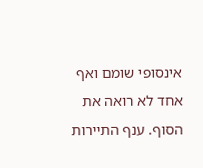אינסופי שומם ואף אחד לא רואה את הסוף. ענף התיירות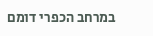במרחב הכפרי דומם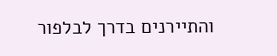והתיירנים בדרך לבלפור